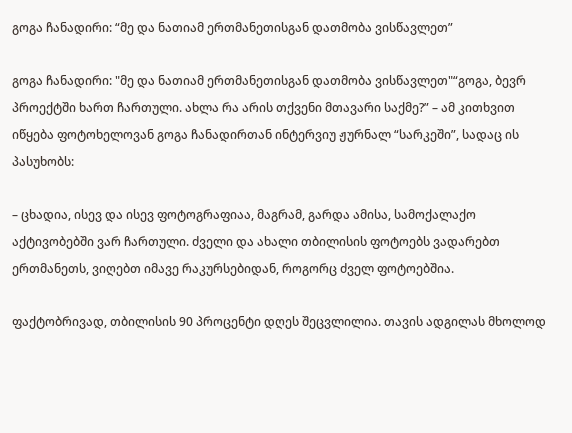გოგა ჩანადირი: “მე და ნათიამ ერთმანეთისგან დათმობა ვისწავლეთ”

გოგა ჩანადირი: "მე და ნათიამ ერთმანეთისგან დათმობა ვისწავლეთ"“გოგა, ბევრ პროექტში ხართ ჩართული. ახლა რა არის თქვენი მთავარი საქმე?” – ამ კითხვით იწყება ფოტოხელოვან გოგა ჩანადირთან ინტერვიუ ჟურნალ “სარკეში”, სადაც ის პასუხობს:

– ცხადია, ისევ და ისევ ფოტოგრაფიაა, მაგრამ, გარდა ამისა, სამოქალაქო აქტივობებში ვარ ჩართული. ძველი და ახალი თბილისის ფოტოებს ვადარებთ ერთმანეთს, ვიღებთ იმავე რაკურსებიდან, როგორც ძველ ფოტოებშია.

ფაქტობრივად, თბილისის 90 პროცენტი დღეს შეცვლილია. თავის ადგილას მხოლოდ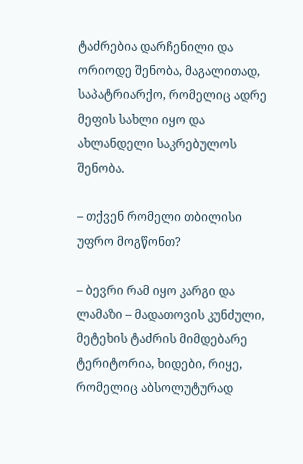ტაძრებია დარჩენილი და ორიოდე შენობა, მაგალითად, საპატრიარქო, რომელიც ადრე მეფის სახლი იყო და ახლანდელი საკრებულოს შენობა.

– თქვენ რომელი თბილისი უფრო მოგწონთ?

– ბევრი რამ იყო კარგი და ლამაზი – მადათოვის კუნძული, მეტეხის ტაძრის მიმდებარე ტერიტორია, ხიდები, რიყე, რომელიც აბსოლუტურად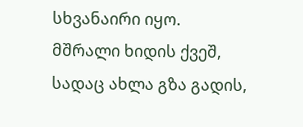სხვანაირი იყო. მშრალი ხიდის ქვეშ, სადაც ახლა გზა გადის,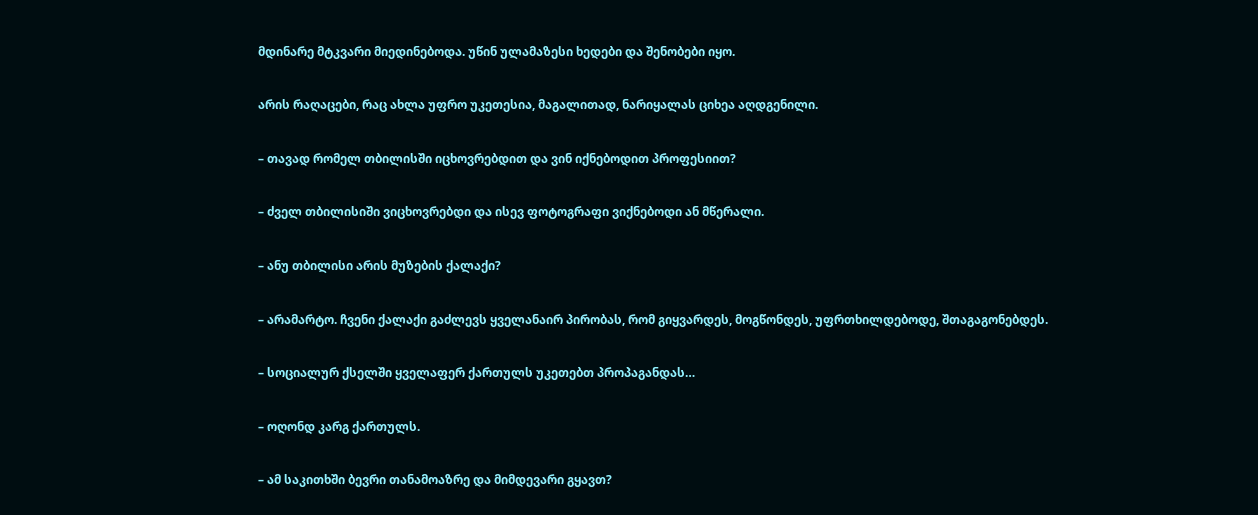მდინარე მტკვარი მიედინებოდა. უწინ ულამაზესი ხედები და შენობები იყო.

არის რაღაცები, რაც ახლა უფრო უკეთესია, მაგალითად, ნარიყალას ციხეა აღდგენილი.

– თავად რომელ თბილისში იცხოვრებდით და ვინ იქნებოდით პროფესიით?

– ძველ თბილისიში ვიცხოვრებდი და ისევ ფოტოგრაფი ვიქნებოდი ან მწერალი.

– ანუ თბილისი არის მუზების ქალაქი?

– არამარტო. ჩვენი ქალაქი გაძლევს ყველანაირ პირობას, რომ გიყვარდეს, მოგწონდეს, უფრთხილდებოდე, შთაგაგონებდეს.

– სოციალურ ქსელში ყველაფერ ქართულს უკეთებთ პროპაგანდას…

– ოღონდ კარგ ქართულს.

– ამ საკითხში ბევრი თანამოაზრე და მიმდევარი გყავთ?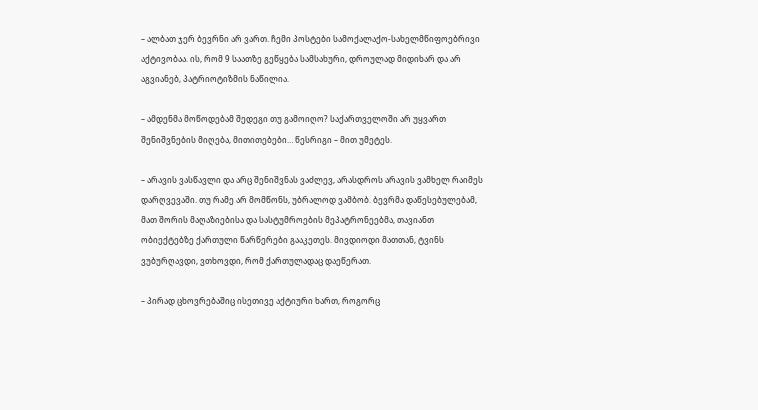– ალბათ ჯერ ბევრნი არ ვართ. ჩემი პოსტები სამოქალაქო-სახელმწიფოებრივი აქტივობაა. ის, რომ 9 საათზე გეწყება სამსახური, დროულად მიდიხარ და არ აგვიანებ, პატრიოტიზმის ნაწილია.

– ამდენმა მოწოდებამ შედეგი თუ გამოიღო? საქართველოში არ უყვართ შენიშვნების მიღება, მითითებები… წესრიგი – მით უმეტეს.

– არავის ვასწავლი და არც შენიშვნას ვაძლევ, არასდროს არავის ვამხელ რაიმეს დარღვევაში. თუ რამე არ მომწონს, უბრალოდ ვამბობ. ბევრმა დაწესებულებამ, მათ შორის მაღაზიებისა და სასტუმროების მეპატრონეებმა, თავიანთ ობიექტებზე ქართული წარწერები გააკეთეს. მივდიოდი მათთან, ტვინს ვუბურღავდი, ვთხოვდი, რომ ქართულადაც დაეწერათ.

– პირად ცხოვრებაშიც ისეთივე აქტიური ხართ, როგორც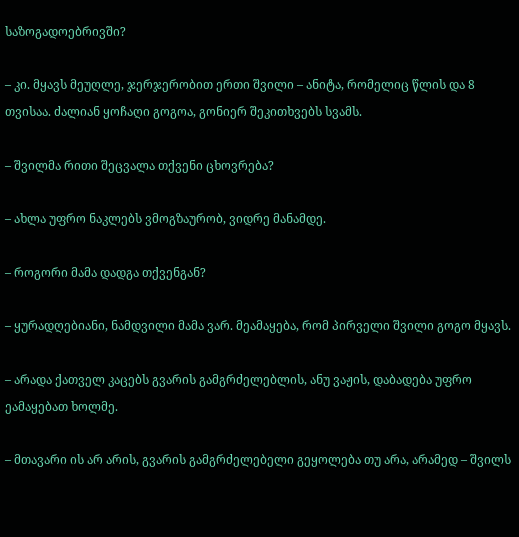საზოგადოებრივში?

– კი. მყავს მეუღლე, ჯერჯერობით ერთი შვილი – ანიტა, რომელიც წლის და 8 თვისაა. ძალიან ყოჩაღი გოგოა, გონიერ შეკითხვებს სვამს.

– შვილმა რითი შეცვალა თქვენი ცხოვრება?

– ახლა უფრო ნაკლებს ვმოგზაურობ, ვიდრე მანამდე.

– როგორი მამა დადგა თქვენგან?

– ყურადღებიანი, ნამდვილი მამა ვარ. მეამაყება, რომ პირველი შვილი გოგო მყავს.

– არადა ქათველ კაცებს გვარის გამგრძელებლის, ანუ ვაჟის, დაბადება უფრო ეამაყებათ ხოლმე.

– მთავარი ის არ არის, გვარის გამგრძელებელი გეყოლება თუ არა, არამედ – შვილს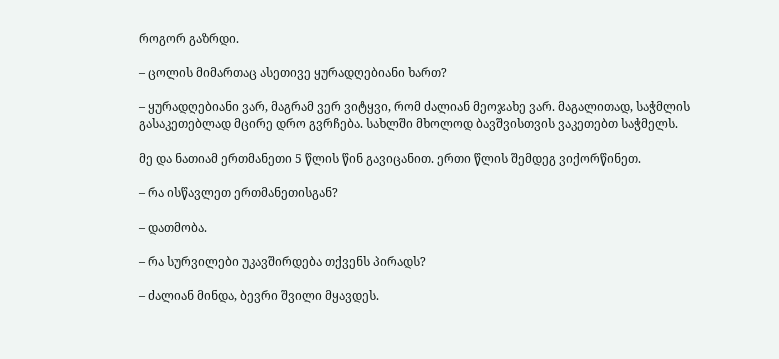როგორ გაზრდი.

– ცოლის მიმართაც ასეთივე ყურადღებიანი ხართ?

– ყურადღებიანი ვარ, მაგრამ ვერ ვიტყვი, რომ ძალიან მეოჯახე ვარ. მაგალითად, საჭმლის გასაკეთებლად მცირე დრო გვრჩება. სახლში მხოლოდ ბავშვისთვის ვაკეთებთ საჭმელს.

მე და ნათიამ ერთმანეთი 5 წლის წინ გავიცანით. ერთი წლის შემდეგ ვიქორწინეთ.

– რა ისწავლეთ ერთმანეთისგან?

– დათმობა.

– რა სურვილები უკავშირდება თქვენს პირადს?

– ძალიან მინდა, ბევრი შვილი მყავდეს.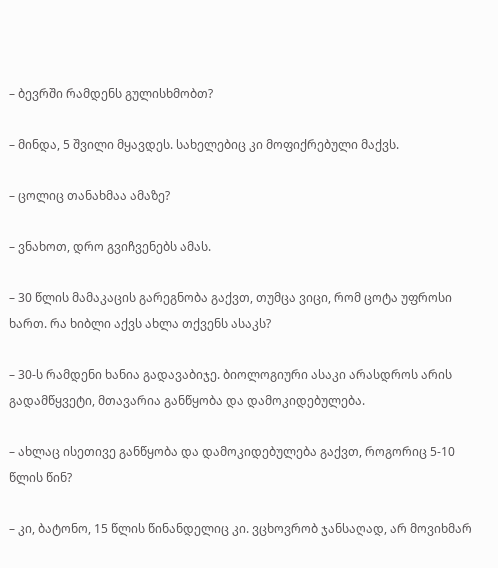– ბევრში რამდენს გულისხმობთ?

– მინდა, 5 შვილი მყავდეს. სახელებიც კი მოფიქრებული მაქვს.

– ცოლიც თანახმაა ამაზე?

– ვნახოთ, დრო გვიჩვენებს ამას.

– 30 წლის მამაკაცის გარეგნობა გაქვთ, თუმცა ვიცი, რომ ცოტა უფროსი ხართ. რა ხიბლი აქვს ახლა თქვენს ასაკს?

– 30-ს რამდენი ხანია გადავაბიჯე. ბიოლოგიური ასაკი არასდროს არის გადამწყვეტი, მთავარია განწყობა და დამოკიდებულება.

– ახლაც ისეთივე განწყობა და დამოკიდებულება გაქვთ, როგორიც 5-10 წლის წინ?

– კი, ბატონო, 15 წლის წინანდელიც კი. ვცხოვრობ ჯანსაღად, არ მოვიხმარ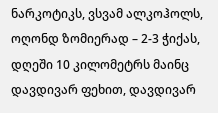ნარკოტიკს, ვსვამ ალკოჰოლს, ოღონდ ზომიერად – 2-3 ჭიქას, დღეში 10 კილომეტრს მაინც დავდივარ ფეხით, დავდივარ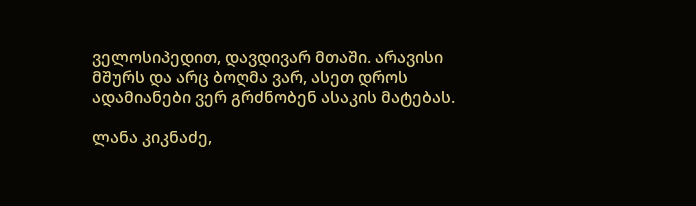ველოსიპედით, დავდივარ მთაში. არავისი მშურს და არც ბოღმა ვარ, ასეთ დროს ადამიანები ვერ გრძნობენ ასაკის მატებას.

ლანა კიკნაძე,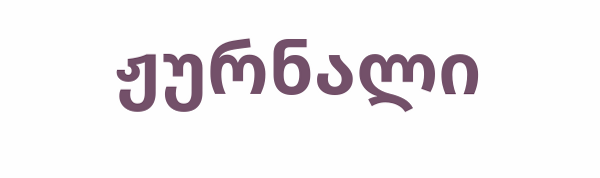ჟურნალი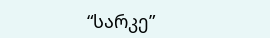“სარკე”